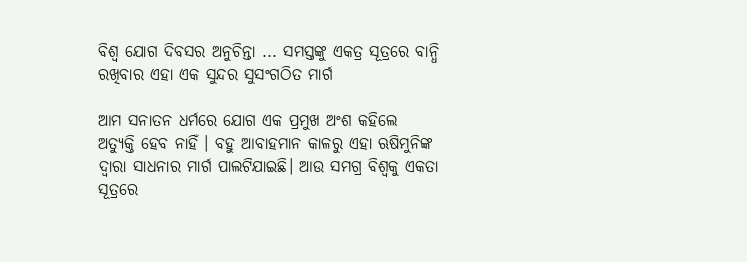ବିଶ୍ୱ ଯୋଗ ଦିବସର ଅନୁଚିନ୍ତା ... ସମସ୍ତଙ୍କୁ ଏକତ୍ର ସୂତ୍ରରେ ବାନ୍ଧି ରଖିବାର ଏହା ଏକ ସୁନ୍ଦର ସୁସଂଗଠିତ ମାର୍ଗ

ଆମ ସନାତନ ଧର୍ମରେ ଯୋଗ ଏକ ପ୍ରମୁଖ ଅଂଶ କହିଲେ ଅତ୍ୟୁକ୍ତି ହେବ ନାହିଁ । ବହୁ ଆବାହମାନ କାଳରୁ ଏହା ଋଷିମୁନିଙ୍କ ଦ୍ୱାରା ସାଧନାର ମାର୍ଗ ପାଲଟିଯାଇଛି। ଆଉ ସମଗ୍ର ବିଶ୍ୱକୁ ଏକତା ସୂତ୍ରରେ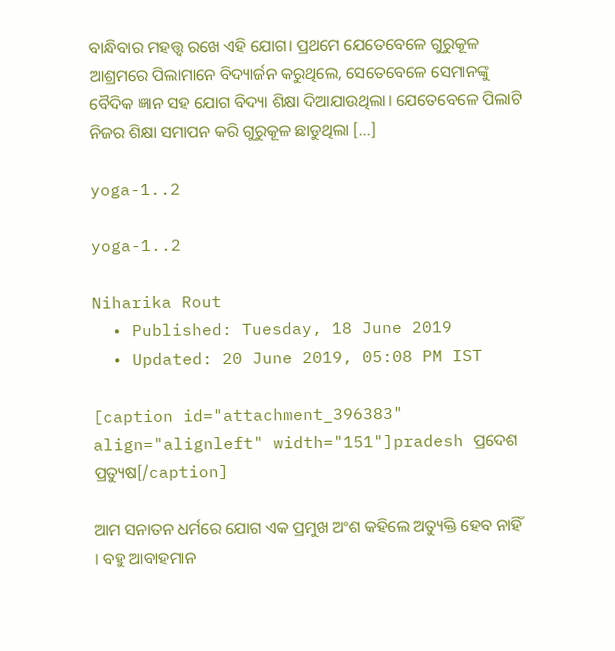ବାନ୍ଧିବାର ମହତ୍ତ୍ୱ ରଖେ ଏହି ଯୋଗ। ପ୍ରଥମେ ଯେତେବେଳେ ଗୁରୁକୂଳ ଆଶ୍ରମରେ ପିଲାମାନେ ବିଦ୍ୟାର୍ଜନ କରୁଥିଲେ, ସେତେବେଳେ ସେମାନଙ୍କୁ ବୈଦିକ ଜ୍ଞାନ ସହ ଯୋଗ ବିଦ୍ୟା ଶିକ୍ଷା ଦିଆଯାଉଥିଲା। ଯେତେବେଳେ ପିଲାଟି ନିଜର ଶିକ୍ଷା ସମାପନ କରି ଗୁରୁକୂଳ ଛାଡୁଥିଲା […]

yoga-1..2

yoga-1..2

Niharika Rout
  • Published: Tuesday, 18 June 2019
  • Updated: 20 June 2019, 05:08 PM IST

[caption id="attachment_396383" align="alignleft" width="151"]pradesh ପ୍ରଦେଶ ପ୍ରତ୍ୟୁଷ[/caption]

ଆମ ସନାତନ ଧର୍ମରେ ଯୋଗ ଏକ ପ୍ରମୁଖ ଅଂଶ କହିଲେ ଅତ୍ୟୁକ୍ତି ହେବ ନାହିଁ । ବହୁ ଆବାହମାନ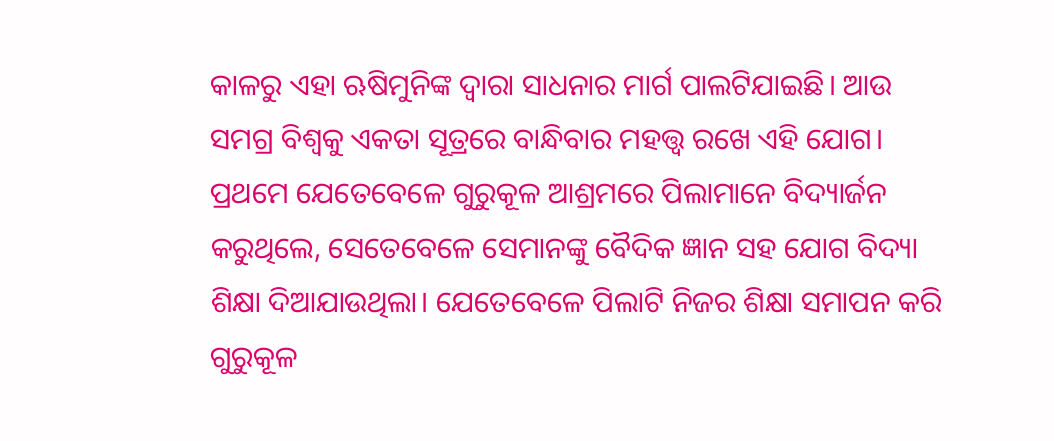କାଳରୁ ଏହା ଋଷିମୁନିଙ୍କ ଦ୍ୱାରା ସାଧନାର ମାର୍ଗ ପାଲଟିଯାଇଛି। ଆଉ ସମଗ୍ର ବିଶ୍ୱକୁ ଏକତା ସୂତ୍ରରେ ବାନ୍ଧିବାର ମହତ୍ତ୍ୱ ରଖେ ଏହି ଯୋଗ। ପ୍ରଥମେ ଯେତେବେଳେ ଗୁରୁକୂଳ ଆଶ୍ରମରେ ପିଲାମାନେ ବିଦ୍ୟାର୍ଜନ କରୁଥିଲେ, ସେତେବେଳେ ସେମାନଙ୍କୁ ବୈଦିକ ଜ୍ଞାନ ସହ ଯୋଗ ବିଦ୍ୟା ଶିକ୍ଷା ଦିଆଯାଉଥିଲା। ଯେତେବେଳେ ପିଲାଟି ନିଜର ଶିକ୍ଷା ସମାପନ କରି ଗୁରୁକୂଳ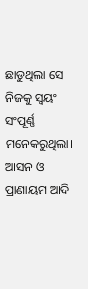ଛାଡୁଥିଲା ସେ ନିଜକୁ ସ୍ୱୟଂ ସଂପୂର୍ଣ୍ଣ ମନେକରୁଥିଲା। ଆସନ ଓ ପ୍ରାଣାୟମ ଆଦି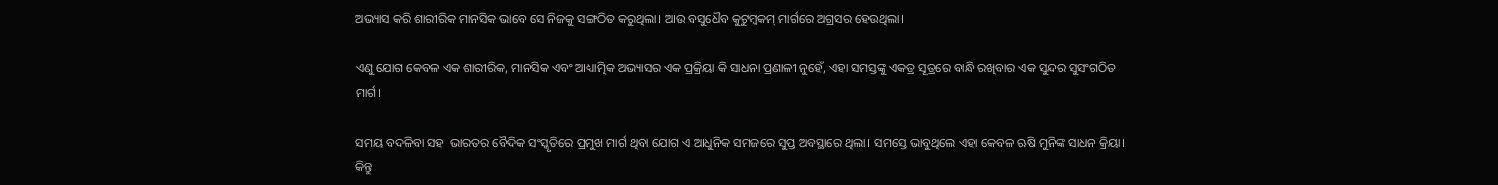ଅଭ୍ୟାସ କରି ଶାରୀରିକ ମାନସିକ ଭାବେ ସେ ନିଜକୁ ସଙ୍ଗଠିତ କରୁଥିଲା। ଆଉ ବସୁଧୈବ କୁଟୁମ୍ବକମ୍‌ ମାର୍ଗରେ ଅଗ୍ରସର ହେଉଥିଲା।

ଏଣୁ ଯୋଗ କେବଳ ଏକ ଶାରୀରିକ, ମାନସିକ ଏବଂ ଆଧ୍ୟାତ୍ମିକ ଅଭ୍ୟାସର ଏକ ପ୍ରକ୍ରିୟା କି ସାଧନା ପ୍ରଣାଳୀ ନୁହେଁ, ଏହା ସମସ୍ତଙ୍କୁ ଏକତ୍ର ସୂତ୍ରରେ ବାନ୍ଧି ରଖିବାର ଏକ ସୁନ୍ଦର ସୁସଂଗଠିତ ମାର୍ଗ।

ସମୟ ବଦଳିବା ସହ  ଭାରତର ବୈଦିକ ସଂସ୍କୃତିରେ ପ୍ରମୁଖ ମାର୍ଗ ଥିବା ଯୋଗ ଏ ଆଧୁନିକ ସମଜରେ ସୁପ୍ତ ଅବସ୍ଥାରେ ଥିଲା। ସମସ୍ତେ ଭାବୁଥିଲେ ଏହା କେବଳ ଋଷି ମୁନିଙ୍କ ସାଧନ କ୍ରିୟା। କିନ୍ତୁ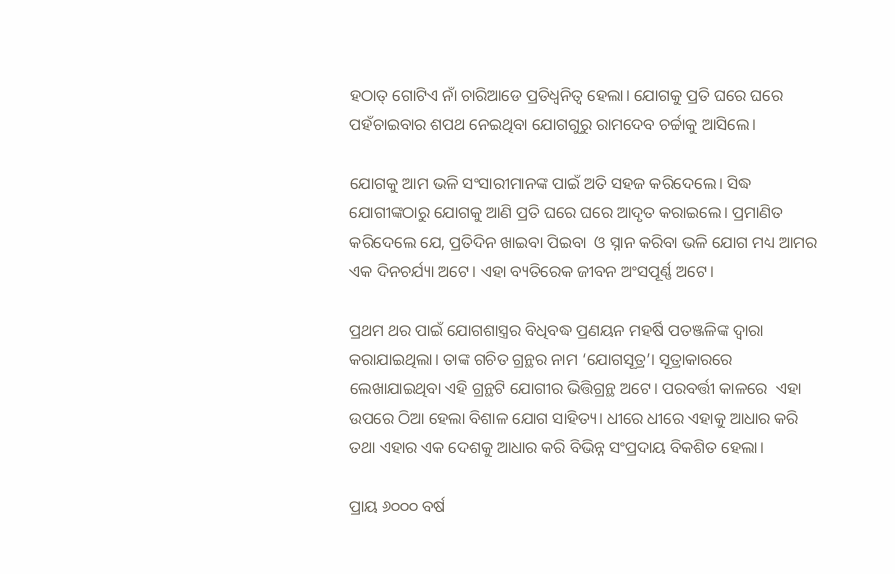ହଠାତ୍‌ ଗୋଟିଏ ନାଁ ଚାରିଆଡେ ପ୍ରତିଧ୍ୱନିତ୍ୱ ହେଲା। ଯୋଗକୁ ପ୍ରତି ଘରେ ଘରେ ପହଁଚାଇବାର ଶପଥ ନେଇଥିବା ଯୋଗଗୁରୁ ରାମଦେବ ଚର୍ଚ୍ଚାକୁ ଆସିଲେ।

ଯୋଗକୁ ଆମ ଭଳି ସଂସାରୀମାନଙ୍କ ପାଇଁ ଅତି ସହଜ କରିଦେଲେ। ସିଦ୍ଧ ଯୋଗୀଙ୍କଠାରୁ ଯୋଗକୁ ଆଣି ପ୍ରତି ଘରେ ଘରେ ଆଦୃତ କରାଇଲେ। ପ୍ରମାଣିତ କରିଦେଲେ ଯେ, ପ୍ରତିଦିନ ଖାଇବା ପିଇବା  ଓ ସ୍ନାନ କରିବା ଭଳି ଯୋଗ ମଧ୍ୟ ଆମର ଏକ ଦିନଚର୍ଯ୍ୟା ଅଟେ। ଏହା ବ୍ୟତିରେକ ଜୀବନ ଅଂସପୂର୍ଣ୍ଣ ଅଟେ।

ପ୍ରଥମ ଥର ପାଇଁ ଯୋଗଶାସ୍ତ୍ରର ବିଧିବଦ୍ଧ ପ୍ରଣୟନ ମହର୍ଷି ପତଞ୍ଜଳିଙ୍କ ଦ୍ୱାରା କରାଯାଇଥିଲା। ତାଙ୍କ ଗଚିତ ଗ୍ରନ୍ଥର ନାମ ‘ଯୋଗସୂତ୍ର’। ସୂତ୍ରାକାରରେ ଲେଖାଯାଇଥିବା ଏହି ଗ୍ରନ୍ଥଟି ଯୋଗୀର ଭିତ୍ତିଗ୍ରନ୍ଥ ଅଟେ। ପରବର୍ତ୍ତୀ କାଳରେ  ଏହା ଉପରେ ଠିଆ ହେଲା ବିଶାଳ ଯୋଗ ସାହିତ୍ୟ। ଧୀରେ ଧୀରେ ଏହାକୁ ଆଧାର କରି ତଥା ଏହାର ଏକ ଦେଶକୁ ଆଧାର କରି ବିଭିନ୍ନ ସଂପ୍ରଦାୟ ବିକଶିତ ହେଲା।

ପ୍ରାୟ ୬୦୦୦ ବର୍ଷ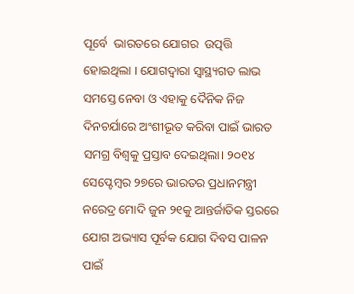ପୂର୍ବେ  ଭାରତରେ ଯୋଗର  ଉତ୍ପତ୍ତି ହୋଇଥିଲା । ଯୋଗଦ୍ୱାରା ସ୍ୱାସ୍ଥ୍ୟଗତ ଲାଭ ସମସ୍ତେ ନେବା ଓ ଏହାକୁ ଦୈନିକ ନିଜ ଦିନଚର୍ଯାରେ ଅଂଶୀଭୂତ କରିବା ପାଇଁ ଭାରତ ସମଗ୍ର ବିଶ୍ୱକୁ ପ୍ରସ୍ତାବ ଦେଇଥିଲା। ୨୦୧୪ ସେପ୍ଟେମ୍ବର ୨୭ରେ ଭାରତର ପ୍ରଧାନମନ୍ତ୍ରୀ ନରେଦ୍ର ମୋଦି ଜୁନ ୨୧କୁ ଆନ୍ତର୍ଜାତିକ ସ୍ତରରେ ଯୋଗ ଅଭ୍ୟାସ ପୂର୍ବକ ଯୋଗ ଦିବସ ପାଳନ ପାଇଁ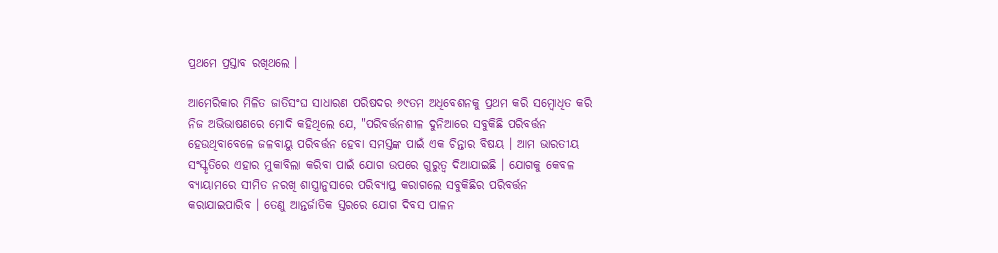ପ୍ରଥମେ ପ୍ରସ୍ତାବ ରଖିଥଲେ ।

ଆମେରିକାର ମିଳିତ ଜାତିସଂଘ ସାଧାରଣ ପରିଷଦର ୬୯ତମ ଅଧିବେଶନକୁ ପ୍ରଥମ କରି ସମ୍ବୋଧିତ କରି ନିଜ ଅଭିଭାଷଣରେ ମୋଦି କହିଥିଲେ ଯେ, "ପରିବର୍ତ୍ତନଶୀଳ ଦୁନିଆରେ ସବୁକିଛି ପରିବର୍ତ୍ତନ ହେଉଥିବାବେଳେ ଜଳବାୟୁ ପରିବର୍ତ୍ତନ ହେବା ସମସ୍ତଙ୍କ ପାଇଁ ଏକ ଚିନ୍ତାର ବିଷୟ । ଆମ ଭାରତୀୟ ସଂସ୍କୃତିରେ ଏହାର ମୁକାବିଲା କରିବା ପାଇଁ ଯୋଗ ଉପରେ ଗୁରୁତ୍ୱ ଦିଆଯାଇଛି । ଯୋଗକୁ କେବଳ ବ୍ୟାୟାମରେ ସୀମିତ ନରଖି ଶାସ୍ତ୍ରାନୁସାରେ ପରିବ୍ୟାପ୍ତ କରାଗଲେ ସବୁକିଛିର ପରିବର୍ତ୍ତନ କରାଯାଇପାରିବ । ତେଣୁ ଆନ୍ତର୍ଜାତିକ ସ୍ତରରେ ଯୋଗ ଦିବସ ପାଳନ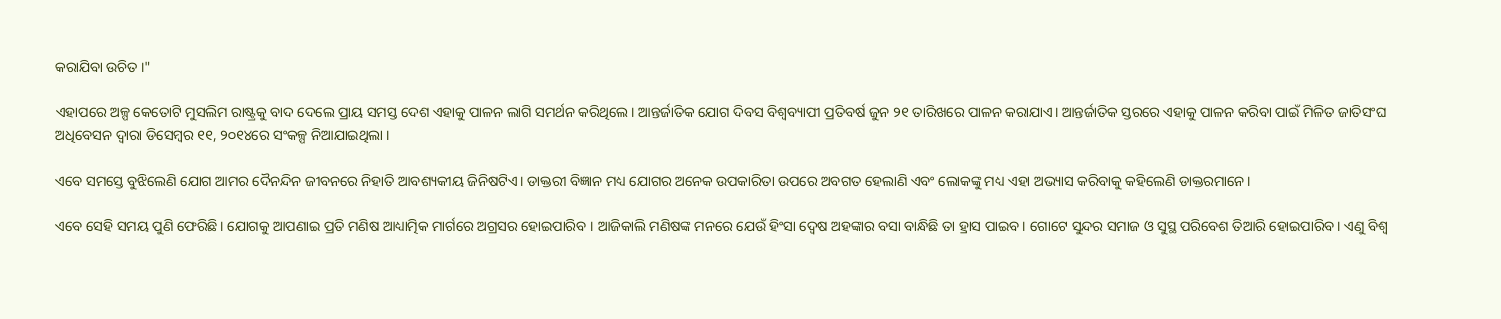କରାଯିବା ଉଚିତ ।"

ଏହାପରେ ଅଳ୍ପ କେତୋଟି ମୁସଲିମ ରାଷ୍ଟ୍ରକୁ ବାଦ ଦେଲେ ପ୍ରାୟ ସମସ୍ତ ଦେଶ ଏହାକୁ ପାଳନ ଲାଗି ସମର୍ଥନ କରିଥିଲେ। ଆନ୍ତର୍ଜାତିକ ଯୋଗ ଦିବସ ବିଶ୍ୱବ୍ୟାପୀ ପ୍ରତିବର୍ଷ ଜୁନ ୨୧ ତାରିଖରେ ପାଳନ କରାଯାଏ। ଆନ୍ତର୍ଜାତିକ ସ୍ତରରେ ଏହାକୁ ପାଳନ କରିବା ପାଇଁ ମିଳିତ ଜାତିସଂଘ ଅଧିବେସନ ଦ୍ୱାରା ଡିସେମ୍ବର ୧୧, ୨୦୧୪ରେ ସଂକଳ୍ପ ନିଆଯାଇଥିଲା ।

ଏବେ ସମସ୍ତେ ବୁଝିଲେଣି ଯୋଗ ଆମର ଦୈନନ୍ଦିନ ଜୀବନରେ ନିହାତି ଆବଶ୍ୟକୀୟ ଜିନିଷଟିଏ। ଡାକ୍ତରୀ ବିଜ୍ଞାନ ମଧ୍ୟ ଯୋଗର ଅନେକ ଉପକାରିତା ଉପରେ ଅବଗତ ହେଲାଣି ଏବଂ ଲୋକଙ୍କୁ ମଧ୍ୟ ଏହା ଅଭ୍ୟାସ କରିବାକୁ କହିଲେଣି ଡାକ୍ତରମାନେ।

ଏବେ ସେହି ସମୟ ପୁଣି ଫେରିଛି। ଯୋଗକୁ ଆପଣାଇ ପ୍ରତି ମଣିଷ ଆଧ୍ୟାତ୍ମିକ ମାର୍ଗରେ ଅଗ୍ରସର ହୋଇପାରିବ । ଆଜିକାଲି ମଣିଷଙ୍କ ମନରେ ଯେଉଁ ହିଂସା ଦ୍ୱେଷ ଅହଙ୍କାର ବସା ବାନ୍ଧିଛି ତା ହ୍ରାସ ପାଇବ। ଗୋଟେ ସୁନ୍ଦର ସମାଜ ଓ ସୁସ୍ଥ ପରିବେଶ ତିଆରି ହୋଇପାରିବ। ଏଣୁ ବିଶ୍ୱ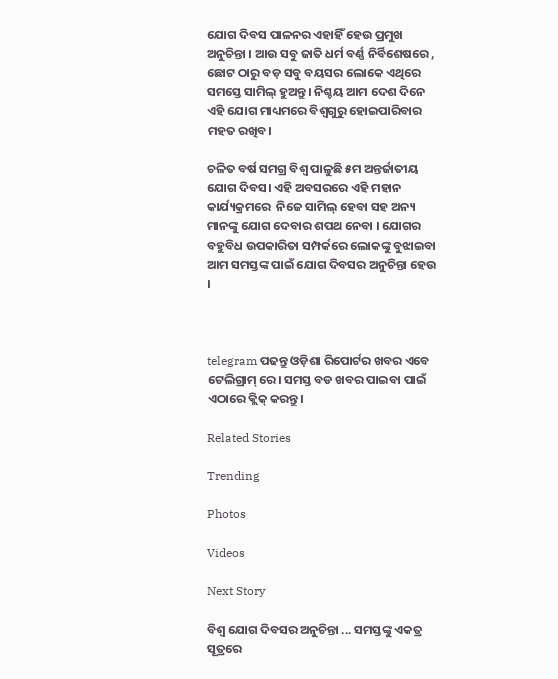ଯୋଗ ଦିବସ ପାଳନର ଏହାହିଁ ହେଉ ପ୍ରମୁଖ ଅନୁଚିନ୍ତା । ଆଉ ସବୁ ଜାତି ଧର୍ମ ବର୍ଣ୍ଣ ନିର୍ବିଶେଷରେ , ଛୋଟ ଠାରୁ ବଡ଼ ସବୁ ବୟସର ଲୋକେ ଏଥିରେ ସମସ୍ତେ ସାମିଲ୍‌ ହୁଅନ୍ତୁ। ନିଶ୍ଚୟ ଆମ ଦେଶ ଦିନେ ଏହି ଯୋଗ ମାଧ୍ୟମରେ ବିଶ୍ୱଗୁରୁ ହୋଇପାରିବାର ମହତ ରଖିବ।

ଚଳିତ ବର୍ଷ ସମଗ୍ର ବିଶ୍ୱ ପାଳୁଛି ୫ମ ଅନ୍ତର୍ଜାତୀୟ ଯୋଗ ଦିବସ। ଏହି ଅବସରରେ ଏହି ମହାନ କାର୍ଯ୍ୟକ୍ରମରେ  ନିଜେ ସାମିଲ୍‌ ହେବା ସହ ଅନ୍ୟ ମାନଙ୍କୁ ଯୋଗ ଦେବାର ଶପଥ ନେବା । ଯୋଗର ବହୁବିଧ ଉପକାରିତା ସମ୍ପର୍କରେ ଲୋକଙ୍କୁ ବୁଝାଇବା ଆମ ସମସ୍ତଙ୍କ ପାଇଁ ଯୋଗ ଦିବସର ଅନୁଚିନ୍ତା ହେଉ ।



telegram ପଢନ୍ତୁ ଓଡ଼ିଶା ରିପୋର୍ଟର ଖବର ଏବେ ଟେଲିଗ୍ରାମ୍ ରେ। ସମସ୍ତ ବଡ ଖବର ପାଇବା ପାଇଁ ଏଠାରେ କ୍ଲିକ୍ କରନ୍ତୁ।

Related Stories

Trending

Photos

Videos

Next Story

ବିଶ୍ୱ ଯୋଗ ଦିବସର ଅନୁଚିନ୍ତା ... ସମସ୍ତଙ୍କୁ ଏକତ୍ର ସୂତ୍ରରେ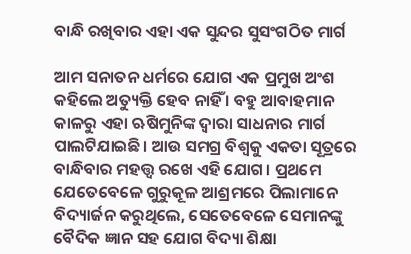ବାନ୍ଧି ରଖିବାର ଏହା ଏକ ସୁନ୍ଦର ସୁସଂଗଠିତ ମାର୍ଗ

ଆମ ସନାତନ ଧର୍ମରେ ଯୋଗ ଏକ ପ୍ରମୁଖ ଅଂଶ କହିଲେ ଅତ୍ୟୁକ୍ତି ହେବ ନାହିଁ । ବହୁ ଆବାହମାନ କାଳରୁ ଏହା ଋଷିମୁନିଙ୍କ ଦ୍ୱାରା ସାଧନାର ମାର୍ଗ ପାଲଟିଯାଇଛି। ଆଉ ସମଗ୍ର ବିଶ୍ୱକୁ ଏକତା ସୂତ୍ରରେ ବାନ୍ଧିବାର ମହତ୍ତ୍ୱ ରଖେ ଏହି ଯୋଗ। ପ୍ରଥମେ ଯେତେବେଳେ ଗୁରୁକୂଳ ଆଶ୍ରମରେ ପିଲାମାନେ ବିଦ୍ୟାର୍ଜନ କରୁଥିଲେ, ସେତେବେଳେ ସେମାନଙ୍କୁ ବୈଦିକ ଜ୍ଞାନ ସହ ଯୋଗ ବିଦ୍ୟା ଶିକ୍ଷା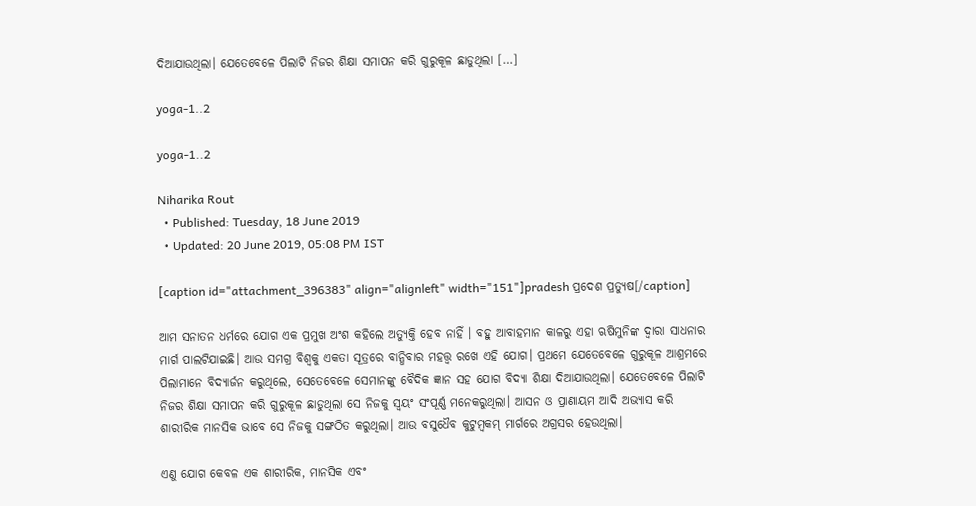ଦିଆଯାଉଥିଲା। ଯେତେବେଳେ ପିଲାଟି ନିଜର ଶିକ୍ଷା ସମାପନ କରି ଗୁରୁକୂଳ ଛାଡୁଥିଲା […]

yoga-1..2

yoga-1..2

Niharika Rout
  • Published: Tuesday, 18 June 2019
  • Updated: 20 June 2019, 05:08 PM IST

[caption id="attachment_396383" align="alignleft" width="151"]pradesh ପ୍ରଦେଶ ପ୍ରତ୍ୟୁଷ[/caption]

ଆମ ସନାତନ ଧର୍ମରେ ଯୋଗ ଏକ ପ୍ରମୁଖ ଅଂଶ କହିଲେ ଅତ୍ୟୁକ୍ତି ହେବ ନାହିଁ । ବହୁ ଆବାହମାନ କାଳରୁ ଏହା ଋଷିମୁନିଙ୍କ ଦ୍ୱାରା ସାଧନାର ମାର୍ଗ ପାଲଟିଯାଇଛି। ଆଉ ସମଗ୍ର ବିଶ୍ୱକୁ ଏକତା ସୂତ୍ରରେ ବାନ୍ଧିବାର ମହତ୍ତ୍ୱ ରଖେ ଏହି ଯୋଗ। ପ୍ରଥମେ ଯେତେବେଳେ ଗୁରୁକୂଳ ଆଶ୍ରମରେ ପିଲାମାନେ ବିଦ୍ୟାର୍ଜନ କରୁଥିଲେ, ସେତେବେଳେ ସେମାନଙ୍କୁ ବୈଦିକ ଜ୍ଞାନ ସହ ଯୋଗ ବିଦ୍ୟା ଶିକ୍ଷା ଦିଆଯାଉଥିଲା। ଯେତେବେଳେ ପିଲାଟି ନିଜର ଶିକ୍ଷା ସମାପନ କରି ଗୁରୁକୂଳ ଛାଡୁଥିଲା ସେ ନିଜକୁ ସ୍ୱୟଂ ସଂପୂର୍ଣ୍ଣ ମନେକରୁଥିଲା। ଆସନ ଓ ପ୍ରାଣାୟମ ଆଦି ଅଭ୍ୟାସ କରି ଶାରୀରିକ ମାନସିକ ଭାବେ ସେ ନିଜକୁ ସଙ୍ଗଠିତ କରୁଥିଲା। ଆଉ ବସୁଧୈବ କୁଟୁମ୍ବକମ୍‌ ମାର୍ଗରେ ଅଗ୍ରସର ହେଉଥିଲା।

ଏଣୁ ଯୋଗ କେବଳ ଏକ ଶାରୀରିକ, ମାନସିକ ଏବଂ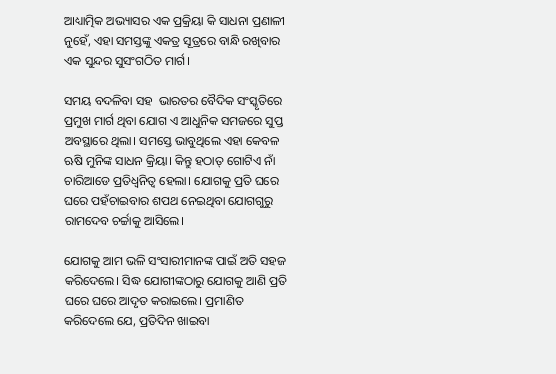ଆଧ୍ୟାତ୍ମିକ ଅଭ୍ୟାସର ଏକ ପ୍ରକ୍ରିୟା କି ସାଧନା ପ୍ରଣାଳୀ ନୁହେଁ, ଏହା ସମସ୍ତଙ୍କୁ ଏକତ୍ର ସୂତ୍ରରେ ବାନ୍ଧି ରଖିବାର ଏକ ସୁନ୍ଦର ସୁସଂଗଠିତ ମାର୍ଗ।

ସମୟ ବଦଳିବା ସହ  ଭାରତର ବୈଦିକ ସଂସ୍କୃତିରେ ପ୍ରମୁଖ ମାର୍ଗ ଥିବା ଯୋଗ ଏ ଆଧୁନିକ ସମଜରେ ସୁପ୍ତ ଅବସ୍ଥାରେ ଥିଲା। ସମସ୍ତେ ଭାବୁଥିଲେ ଏହା କେବଳ ଋଷି ମୁନିଙ୍କ ସାଧନ କ୍ରିୟା। କିନ୍ତୁ ହଠାତ୍‌ ଗୋଟିଏ ନାଁ ଚାରିଆଡେ ପ୍ରତିଧ୍ୱନିତ୍ୱ ହେଲା। ଯୋଗକୁ ପ୍ରତି ଘରେ ଘରେ ପହଁଚାଇବାର ଶପଥ ନେଇଥିବା ଯୋଗଗୁରୁ ରାମଦେବ ଚର୍ଚ୍ଚାକୁ ଆସିଲେ।

ଯୋଗକୁ ଆମ ଭଳି ସଂସାରୀମାନଙ୍କ ପାଇଁ ଅତି ସହଜ କରିଦେଲେ। ସିଦ୍ଧ ଯୋଗୀଙ୍କଠାରୁ ଯୋଗକୁ ଆଣି ପ୍ରତି ଘରେ ଘରେ ଆଦୃତ କରାଇଲେ। ପ୍ରମାଣିତ କରିଦେଲେ ଯେ, ପ୍ରତିଦିନ ଖାଇବା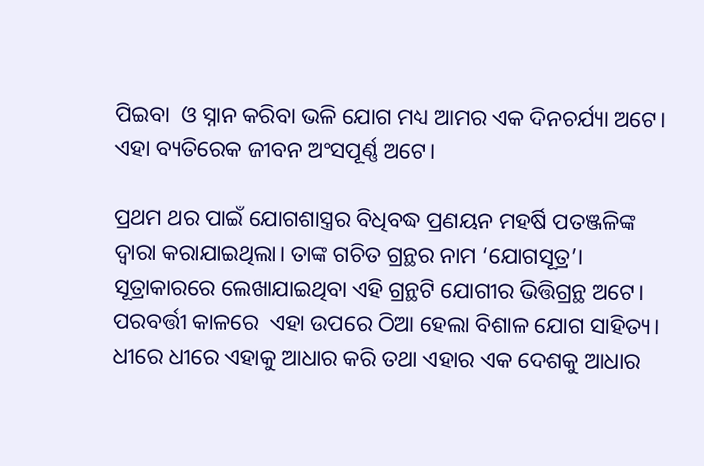ପିଇବା  ଓ ସ୍ନାନ କରିବା ଭଳି ଯୋଗ ମଧ୍ୟ ଆମର ଏକ ଦିନଚର୍ଯ୍ୟା ଅଟେ। ଏହା ବ୍ୟତିରେକ ଜୀବନ ଅଂସପୂର୍ଣ୍ଣ ଅଟେ।

ପ୍ରଥମ ଥର ପାଇଁ ଯୋଗଶାସ୍ତ୍ରର ବିଧିବଦ୍ଧ ପ୍ରଣୟନ ମହର୍ଷି ପତଞ୍ଜଳିଙ୍କ ଦ୍ୱାରା କରାଯାଇଥିଲା। ତାଙ୍କ ଗଚିତ ଗ୍ରନ୍ଥର ନାମ ‘ଯୋଗସୂତ୍ର’। ସୂତ୍ରାକାରରେ ଲେଖାଯାଇଥିବା ଏହି ଗ୍ରନ୍ଥଟି ଯୋଗୀର ଭିତ୍ତିଗ୍ରନ୍ଥ ଅଟେ। ପରବର୍ତ୍ତୀ କାଳରେ  ଏହା ଉପରେ ଠିଆ ହେଲା ବିଶାଳ ଯୋଗ ସାହିତ୍ୟ। ଧୀରେ ଧୀରେ ଏହାକୁ ଆଧାର କରି ତଥା ଏହାର ଏକ ଦେଶକୁ ଆଧାର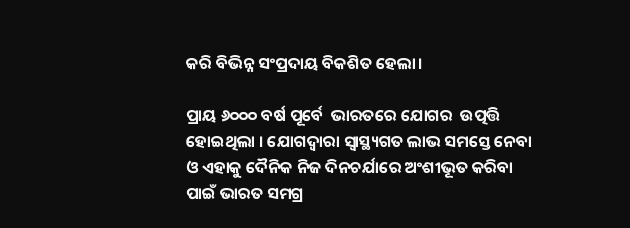କରି ବିଭିନ୍ନ ସଂପ୍ରଦାୟ ବିକଶିତ ହେଲା।

ପ୍ରାୟ ୬୦୦୦ ବର୍ଷ ପୂର୍ବେ  ଭାରତରେ ଯୋଗର  ଉତ୍ପତ୍ତି ହୋଇଥିଲା । ଯୋଗଦ୍ୱାରା ସ୍ୱାସ୍ଥ୍ୟଗତ ଲାଭ ସମସ୍ତେ ନେବା ଓ ଏହାକୁ ଦୈନିକ ନିଜ ଦିନଚର୍ଯାରେ ଅଂଶୀଭୂତ କରିବା ପାଇଁ ଭାରତ ସମଗ୍ର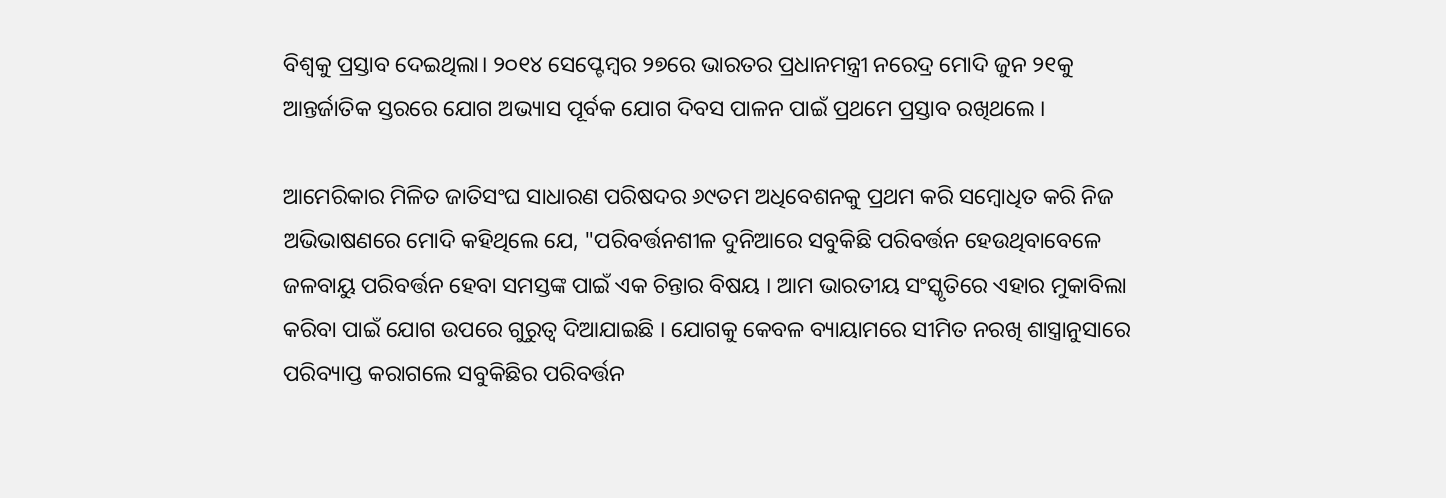ବିଶ୍ୱକୁ ପ୍ରସ୍ତାବ ଦେଇଥିଲା। ୨୦୧୪ ସେପ୍ଟେମ୍ବର ୨୭ରେ ଭାରତର ପ୍ରଧାନମନ୍ତ୍ରୀ ନରେଦ୍ର ମୋଦି ଜୁନ ୨୧କୁ ଆନ୍ତର୍ଜାତିକ ସ୍ତରରେ ଯୋଗ ଅଭ୍ୟାସ ପୂର୍ବକ ଯୋଗ ଦିବସ ପାଳନ ପାଇଁ ପ୍ରଥମେ ପ୍ରସ୍ତାବ ରଖିଥଲେ ।

ଆମେରିକାର ମିଳିତ ଜାତିସଂଘ ସାଧାରଣ ପରିଷଦର ୬୯ତମ ଅଧିବେଶନକୁ ପ୍ରଥମ କରି ସମ୍ବୋଧିତ କରି ନିଜ ଅଭିଭାଷଣରେ ମୋଦି କହିଥିଲେ ଯେ, "ପରିବର୍ତ୍ତନଶୀଳ ଦୁନିଆରେ ସବୁକିଛି ପରିବର୍ତ୍ତନ ହେଉଥିବାବେଳେ ଜଳବାୟୁ ପରିବର୍ତ୍ତନ ହେବା ସମସ୍ତଙ୍କ ପାଇଁ ଏକ ଚିନ୍ତାର ବିଷୟ । ଆମ ଭାରତୀୟ ସଂସ୍କୃତିରେ ଏହାର ମୁକାବିଲା କରିବା ପାଇଁ ଯୋଗ ଉପରେ ଗୁରୁତ୍ୱ ଦିଆଯାଇଛି । ଯୋଗକୁ କେବଳ ବ୍ୟାୟାମରେ ସୀମିତ ନରଖି ଶାସ୍ତ୍ରାନୁସାରେ ପରିବ୍ୟାପ୍ତ କରାଗଲେ ସବୁକିଛିର ପରିବର୍ତ୍ତନ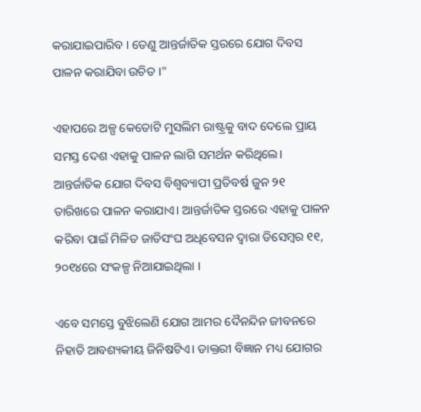କରାଯାଇପାରିବ । ତେଣୁ ଆନ୍ତର୍ଜାତିକ ସ୍ତରରେ ଯୋଗ ଦିବସ ପାଳନ କରାଯିବା ଉଚିତ ।"

ଏହାପରେ ଅଳ୍ପ କେତୋଟି ମୁସଲିମ ରାଷ୍ଟ୍ରକୁ ବାଦ ଦେଲେ ପ୍ରାୟ ସମସ୍ତ ଦେଶ ଏହାକୁ ପାଳନ ଲାଗି ସମର୍ଥନ କରିଥିଲେ। ଆନ୍ତର୍ଜାତିକ ଯୋଗ ଦିବସ ବିଶ୍ୱବ୍ୟାପୀ ପ୍ରତିବର୍ଷ ଜୁନ ୨୧ ତାରିଖରେ ପାଳନ କରାଯାଏ। ଆନ୍ତର୍ଜାତିକ ସ୍ତରରେ ଏହାକୁ ପାଳନ କରିବା ପାଇଁ ମିଳିତ ଜାତିସଂଘ ଅଧିବେସନ ଦ୍ୱାରା ଡିସେମ୍ବର ୧୧, ୨୦୧୪ରେ ସଂକଳ୍ପ ନିଆଯାଇଥିଲା ।

ଏବେ ସମସ୍ତେ ବୁଝିଲେଣି ଯୋଗ ଆମର ଦୈନନ୍ଦିନ ଜୀବନରେ ନିହାତି ଆବଶ୍ୟକୀୟ ଜିନିଷଟିଏ। ଡାକ୍ତରୀ ବିଜ୍ଞାନ ମଧ୍ୟ ଯୋଗର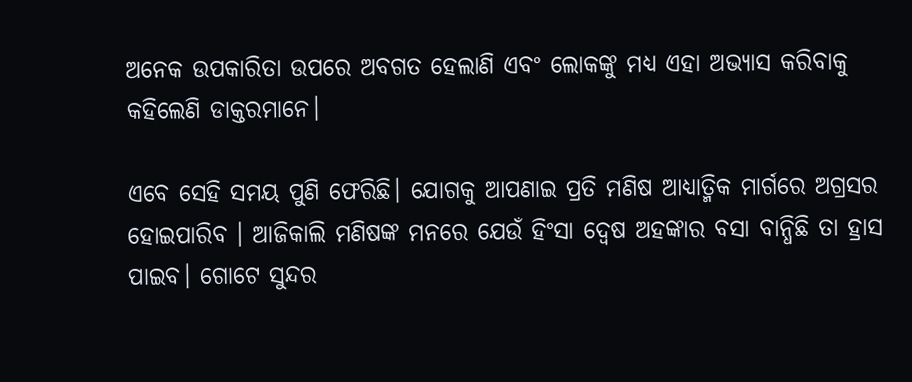ଅନେକ ଉପକାରିତା ଉପରେ ଅବଗତ ହେଲାଣି ଏବଂ ଲୋକଙ୍କୁ ମଧ୍ୟ ଏହା ଅଭ୍ୟାସ କରିବାକୁ କହିଲେଣି ଡାକ୍ତରମାନେ।

ଏବେ ସେହି ସମୟ ପୁଣି ଫେରିଛି। ଯୋଗକୁ ଆପଣାଇ ପ୍ରତି ମଣିଷ ଆଧ୍ୟାତ୍ମିକ ମାର୍ଗରେ ଅଗ୍ରସର ହୋଇପାରିବ । ଆଜିକାଲି ମଣିଷଙ୍କ ମନରେ ଯେଉଁ ହିଂସା ଦ୍ୱେଷ ଅହଙ୍କାର ବସା ବାନ୍ଧିଛି ତା ହ୍ରାସ ପାଇବ। ଗୋଟେ ସୁନ୍ଦର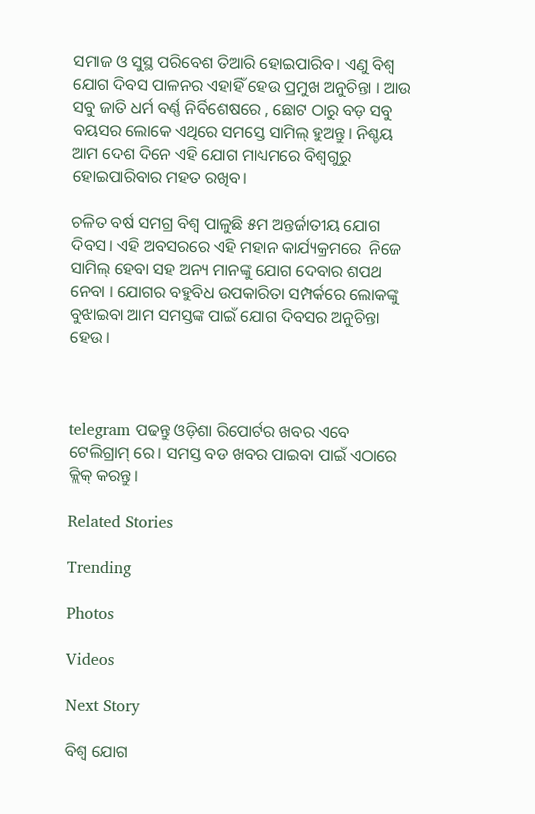ସମାଜ ଓ ସୁସ୍ଥ ପରିବେଶ ତିଆରି ହୋଇପାରିବ। ଏଣୁ ବିଶ୍ୱ ଯୋଗ ଦିବସ ପାଳନର ଏହାହିଁ ହେଉ ପ୍ରମୁଖ ଅନୁଚିନ୍ତା । ଆଉ ସବୁ ଜାତି ଧର୍ମ ବର୍ଣ୍ଣ ନିର୍ବିଶେଷରେ , ଛୋଟ ଠାରୁ ବଡ଼ ସବୁ ବୟସର ଲୋକେ ଏଥିରେ ସମସ୍ତେ ସାମିଲ୍‌ ହୁଅନ୍ତୁ। ନିଶ୍ଚୟ ଆମ ଦେଶ ଦିନେ ଏହି ଯୋଗ ମାଧ୍ୟମରେ ବିଶ୍ୱଗୁରୁ ହୋଇପାରିବାର ମହତ ରଖିବ।

ଚଳିତ ବର୍ଷ ସମଗ୍ର ବିଶ୍ୱ ପାଳୁଛି ୫ମ ଅନ୍ତର୍ଜାତୀୟ ଯୋଗ ଦିବସ। ଏହି ଅବସରରେ ଏହି ମହାନ କାର୍ଯ୍ୟକ୍ରମରେ  ନିଜେ ସାମିଲ୍‌ ହେବା ସହ ଅନ୍ୟ ମାନଙ୍କୁ ଯୋଗ ଦେବାର ଶପଥ ନେବା । ଯୋଗର ବହୁବିଧ ଉପକାରିତା ସମ୍ପର୍କରେ ଲୋକଙ୍କୁ ବୁଝାଇବା ଆମ ସମସ୍ତଙ୍କ ପାଇଁ ଯୋଗ ଦିବସର ଅନୁଚିନ୍ତା ହେଉ ।



telegram ପଢନ୍ତୁ ଓଡ଼ିଶା ରିପୋର୍ଟର ଖବର ଏବେ ଟେଲିଗ୍ରାମ୍ ରେ। ସମସ୍ତ ବଡ ଖବର ପାଇବା ପାଇଁ ଏଠାରେ କ୍ଲିକ୍ କରନ୍ତୁ।

Related Stories

Trending

Photos

Videos

Next Story

ବିଶ୍ୱ ଯୋଗ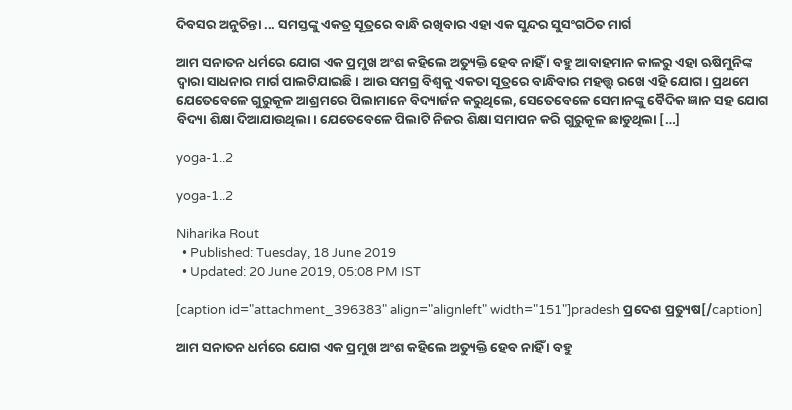ଦିବସର ଅନୁଚିନ୍ତା ... ସମସ୍ତଙ୍କୁ ଏକତ୍ର ସୂତ୍ରରେ ବାନ୍ଧି ରଖିବାର ଏହା ଏକ ସୁନ୍ଦର ସୁସଂଗଠିତ ମାର୍ଗ

ଆମ ସନାତନ ଧର୍ମରେ ଯୋଗ ଏକ ପ୍ରମୁଖ ଅଂଶ କହିଲେ ଅତ୍ୟୁକ୍ତି ହେବ ନାହିଁ । ବହୁ ଆବାହମାନ କାଳରୁ ଏହା ଋଷିମୁନିଙ୍କ ଦ୍ୱାରା ସାଧନାର ମାର୍ଗ ପାଲଟିଯାଇଛି। ଆଉ ସମଗ୍ର ବିଶ୍ୱକୁ ଏକତା ସୂତ୍ରରେ ବାନ୍ଧିବାର ମହତ୍ତ୍ୱ ରଖେ ଏହି ଯୋଗ। ପ୍ରଥମେ ଯେତେବେଳେ ଗୁରୁକୂଳ ଆଶ୍ରମରେ ପିଲାମାନେ ବିଦ୍ୟାର୍ଜନ କରୁଥିଲେ, ସେତେବେଳେ ସେମାନଙ୍କୁ ବୈଦିକ ଜ୍ଞାନ ସହ ଯୋଗ ବିଦ୍ୟା ଶିକ୍ଷା ଦିଆଯାଉଥିଲା। ଯେତେବେଳେ ପିଲାଟି ନିଜର ଶିକ୍ଷା ସମାପନ କରି ଗୁରୁକୂଳ ଛାଡୁଥିଲା […]

yoga-1..2

yoga-1..2

Niharika Rout
  • Published: Tuesday, 18 June 2019
  • Updated: 20 June 2019, 05:08 PM IST

[caption id="attachment_396383" align="alignleft" width="151"]pradesh ପ୍ରଦେଶ ପ୍ରତ୍ୟୁଷ[/caption]

ଆମ ସନାତନ ଧର୍ମରେ ଯୋଗ ଏକ ପ୍ରମୁଖ ଅଂଶ କହିଲେ ଅତ୍ୟୁକ୍ତି ହେବ ନାହିଁ । ବହୁ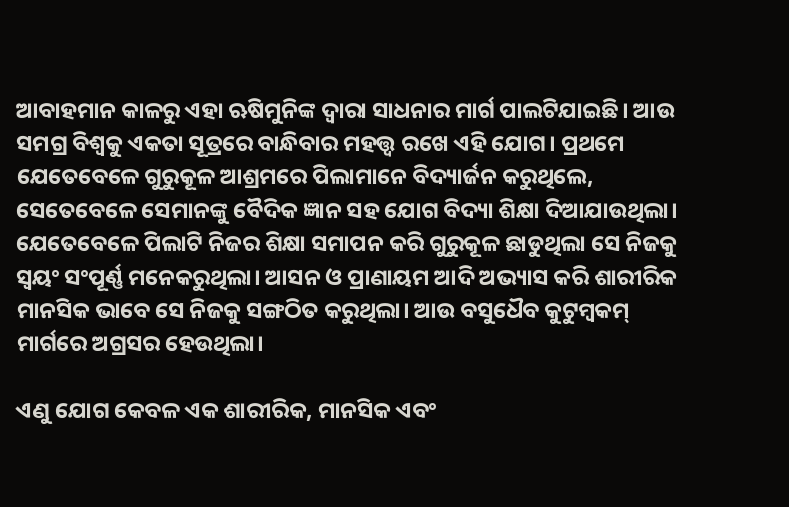ଆବାହମାନ କାଳରୁ ଏହା ଋଷିମୁନିଙ୍କ ଦ୍ୱାରା ସାଧନାର ମାର୍ଗ ପାଲଟିଯାଇଛି। ଆଉ ସମଗ୍ର ବିଶ୍ୱକୁ ଏକତା ସୂତ୍ରରେ ବାନ୍ଧିବାର ମହତ୍ତ୍ୱ ରଖେ ଏହି ଯୋଗ। ପ୍ରଥମେ ଯେତେବେଳେ ଗୁରୁକୂଳ ଆଶ୍ରମରେ ପିଲାମାନେ ବିଦ୍ୟାର୍ଜନ କରୁଥିଲେ, ସେତେବେଳେ ସେମାନଙ୍କୁ ବୈଦିକ ଜ୍ଞାନ ସହ ଯୋଗ ବିଦ୍ୟା ଶିକ୍ଷା ଦିଆଯାଉଥିଲା। ଯେତେବେଳେ ପିଲାଟି ନିଜର ଶିକ୍ଷା ସମାପନ କରି ଗୁରୁକୂଳ ଛାଡୁଥିଲା ସେ ନିଜକୁ ସ୍ୱୟଂ ସଂପୂର୍ଣ୍ଣ ମନେକରୁଥିଲା। ଆସନ ଓ ପ୍ରାଣାୟମ ଆଦି ଅଭ୍ୟାସ କରି ଶାରୀରିକ ମାନସିକ ଭାବେ ସେ ନିଜକୁ ସଙ୍ଗଠିତ କରୁଥିଲା। ଆଉ ବସୁଧୈବ କୁଟୁମ୍ବକମ୍‌ ମାର୍ଗରେ ଅଗ୍ରସର ହେଉଥିଲା।

ଏଣୁ ଯୋଗ କେବଳ ଏକ ଶାରୀରିକ, ମାନସିକ ଏବଂ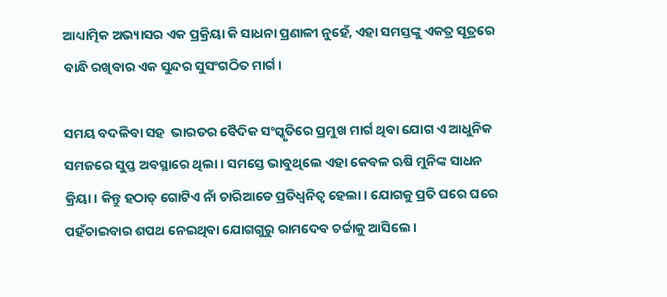ଆଧ୍ୟାତ୍ମିକ ଅଭ୍ୟାସର ଏକ ପ୍ରକ୍ରିୟା କି ସାଧନା ପ୍ରଣାଳୀ ନୁହେଁ, ଏହା ସମସ୍ତଙ୍କୁ ଏକତ୍ର ସୂତ୍ରରେ ବାନ୍ଧି ରଖିବାର ଏକ ସୁନ୍ଦର ସୁସଂଗଠିତ ମାର୍ଗ।

ସମୟ ବଦଳିବା ସହ  ଭାରତର ବୈଦିକ ସଂସ୍କୃତିରେ ପ୍ରମୁଖ ମାର୍ଗ ଥିବା ଯୋଗ ଏ ଆଧୁନିକ ସମଜରେ ସୁପ୍ତ ଅବସ୍ଥାରେ ଥିଲା। ସମସ୍ତେ ଭାବୁଥିଲେ ଏହା କେବଳ ଋଷି ମୁନିଙ୍କ ସାଧନ କ୍ରିୟା। କିନ୍ତୁ ହଠାତ୍‌ ଗୋଟିଏ ନାଁ ଚାରିଆଡେ ପ୍ରତିଧ୍ୱନିତ୍ୱ ହେଲା। ଯୋଗକୁ ପ୍ରତି ଘରେ ଘରେ ପହଁଚାଇବାର ଶପଥ ନେଇଥିବା ଯୋଗଗୁରୁ ରାମଦେବ ଚର୍ଚ୍ଚାକୁ ଆସିଲେ।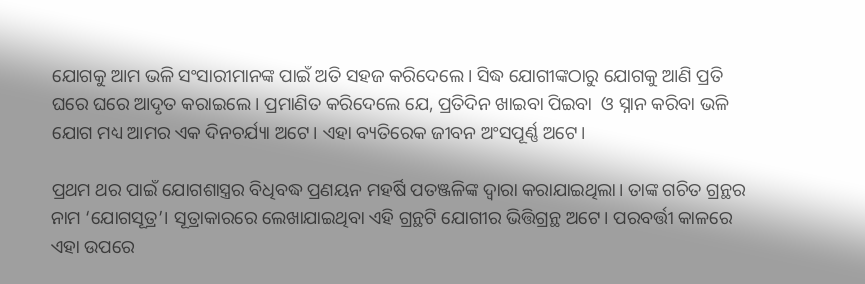ଯୋଗକୁ ଆମ ଭଳି ସଂସାରୀମାନଙ୍କ ପାଇଁ ଅତି ସହଜ କରିଦେଲେ। ସିଦ୍ଧ ଯୋଗୀଙ୍କଠାରୁ ଯୋଗକୁ ଆଣି ପ୍ରତି ଘରେ ଘରେ ଆଦୃତ କରାଇଲେ। ପ୍ରମାଣିତ କରିଦେଲେ ଯେ, ପ୍ରତିଦିନ ଖାଇବା ପିଇବା  ଓ ସ୍ନାନ କରିବା ଭଳି ଯୋଗ ମଧ୍ୟ ଆମର ଏକ ଦିନଚର୍ଯ୍ୟା ଅଟେ। ଏହା ବ୍ୟତିରେକ ଜୀବନ ଅଂସପୂର୍ଣ୍ଣ ଅଟେ।

ପ୍ରଥମ ଥର ପାଇଁ ଯୋଗଶାସ୍ତ୍ରର ବିଧିବଦ୍ଧ ପ୍ରଣୟନ ମହର୍ଷି ପତଞ୍ଜଳିଙ୍କ ଦ୍ୱାରା କରାଯାଇଥିଲା। ତାଙ୍କ ଗଚିତ ଗ୍ରନ୍ଥର ନାମ ‘ଯୋଗସୂତ୍ର’। ସୂତ୍ରାକାରରେ ଲେଖାଯାଇଥିବା ଏହି ଗ୍ରନ୍ଥଟି ଯୋଗୀର ଭିତ୍ତିଗ୍ରନ୍ଥ ଅଟେ। ପରବର୍ତ୍ତୀ କାଳରେ  ଏହା ଉପରେ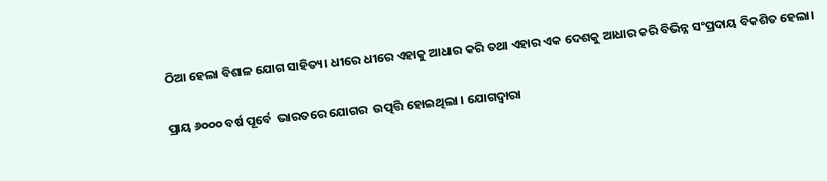ଠିଆ ହେଲା ବିଶାଳ ଯୋଗ ସାହିତ୍ୟ। ଧୀରେ ଧୀରେ ଏହାକୁ ଆଧାର କରି ତଥା ଏହାର ଏକ ଦେଶକୁ ଆଧାର କରି ବିଭିନ୍ନ ସଂପ୍ରଦାୟ ବିକଶିତ ହେଲା।

ପ୍ରାୟ ୬୦୦୦ ବର୍ଷ ପୂର୍ବେ  ଭାରତରେ ଯୋଗର  ଉତ୍ପତ୍ତି ହୋଇଥିଲା । ଯୋଗଦ୍ୱାରା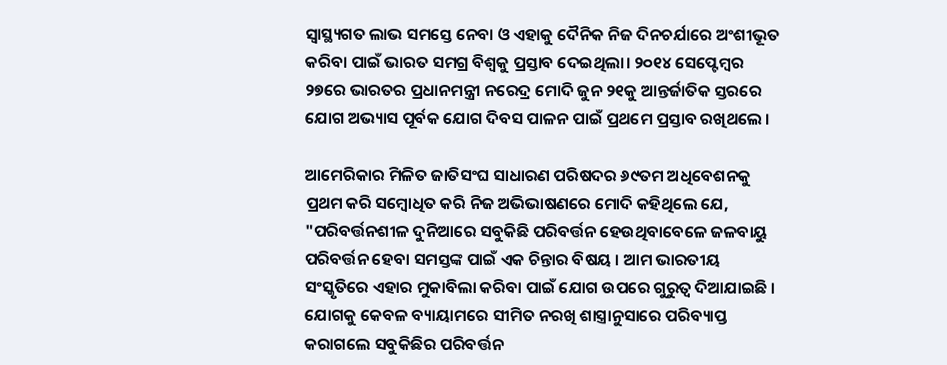ସ୍ୱାସ୍ଥ୍ୟଗତ ଲାଭ ସମସ୍ତେ ନେବା ଓ ଏହାକୁ ଦୈନିକ ନିଜ ଦିନଚର୍ଯାରେ ଅଂଶୀଭୂତ କରିବା ପାଇଁ ଭାରତ ସମଗ୍ର ବିଶ୍ୱକୁ ପ୍ରସ୍ତାବ ଦେଇଥିଲା। ୨୦୧୪ ସେପ୍ଟେମ୍ବର ୨୭ରେ ଭାରତର ପ୍ରଧାନମନ୍ତ୍ରୀ ନରେଦ୍ର ମୋଦି ଜୁନ ୨୧କୁ ଆନ୍ତର୍ଜାତିକ ସ୍ତରରେ ଯୋଗ ଅଭ୍ୟାସ ପୂର୍ବକ ଯୋଗ ଦିବସ ପାଳନ ପାଇଁ ପ୍ରଥମେ ପ୍ରସ୍ତାବ ରଖିଥଲେ ।

ଆମେରିକାର ମିଳିତ ଜାତିସଂଘ ସାଧାରଣ ପରିଷଦର ୬୯ତମ ଅଧିବେଶନକୁ ପ୍ରଥମ କରି ସମ୍ବୋଧିତ କରି ନିଜ ଅଭିଭାଷଣରେ ମୋଦି କହିଥିଲେ ଯେ, "ପରିବର୍ତ୍ତନଶୀଳ ଦୁନିଆରେ ସବୁକିଛି ପରିବର୍ତ୍ତନ ହେଉଥିବାବେଳେ ଜଳବାୟୁ ପରିବର୍ତ୍ତନ ହେବା ସମସ୍ତଙ୍କ ପାଇଁ ଏକ ଚିନ୍ତାର ବିଷୟ । ଆମ ଭାରତୀୟ ସଂସ୍କୃତିରେ ଏହାର ମୁକାବିଲା କରିବା ପାଇଁ ଯୋଗ ଉପରେ ଗୁରୁତ୍ୱ ଦିଆଯାଇଛି । ଯୋଗକୁ କେବଳ ବ୍ୟାୟାମରେ ସୀମିତ ନରଖି ଶାସ୍ତ୍ରାନୁସାରେ ପରିବ୍ୟାପ୍ତ କରାଗଲେ ସବୁକିଛିର ପରିବର୍ତ୍ତନ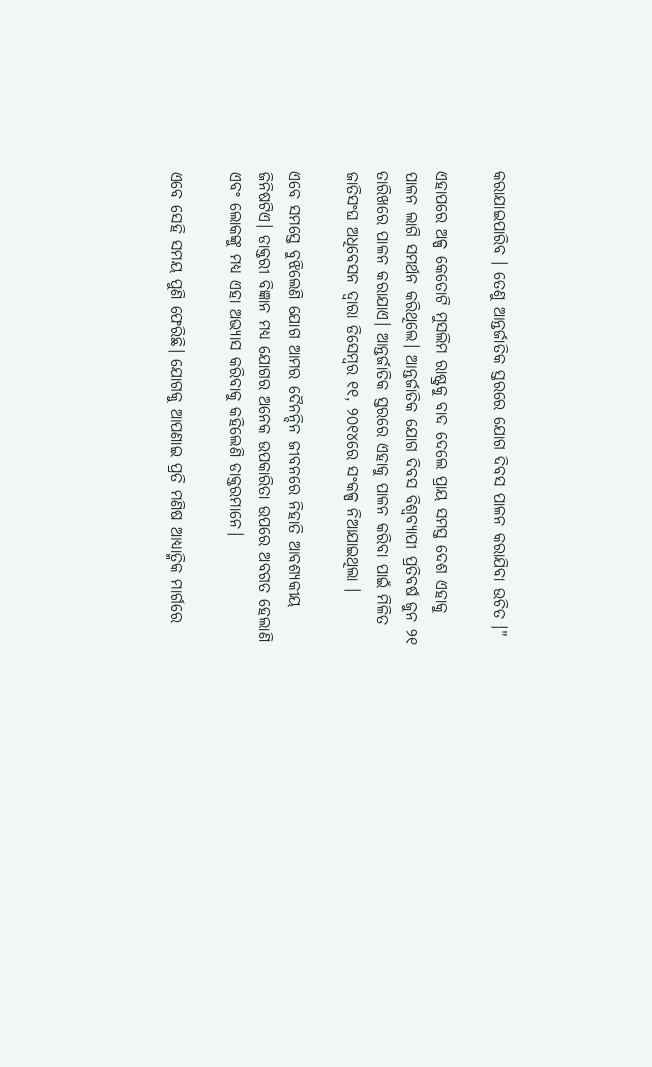କରାଯାଇପାରିବ । ତେଣୁ ଆନ୍ତର୍ଜାତିକ ସ୍ତରରେ ଯୋଗ ଦିବସ ପାଳନ କରାଯିବା ଉଚିତ ।"

ଏହାପରେ ଅଳ୍ପ କେତୋଟି ମୁସଲିମ ରାଷ୍ଟ୍ରକୁ ବାଦ ଦେଲେ ପ୍ରାୟ ସମସ୍ତ ଦେଶ ଏହାକୁ ପାଳନ ଲାଗି ସମର୍ଥନ କରିଥିଲେ। ଆନ୍ତର୍ଜାତିକ ଯୋଗ ଦିବସ ବିଶ୍ୱବ୍ୟାପୀ ପ୍ରତିବର୍ଷ ଜୁନ ୨୧ ତାରିଖରେ ପାଳନ କରାଯାଏ। ଆନ୍ତର୍ଜାତିକ ସ୍ତରରେ ଏହାକୁ ପାଳନ କରିବା ପାଇଁ ମିଳିତ ଜାତିସଂଘ ଅଧିବେସନ ଦ୍ୱାରା ଡିସେମ୍ବର ୧୧, ୨୦୧୪ରେ ସଂକଳ୍ପ ନିଆଯାଇଥିଲା ।

ଏବେ ସମସ୍ତେ ବୁଝିଲେଣି ଯୋଗ ଆମର ଦୈନନ୍ଦିନ ଜୀବନରେ ନିହାତି ଆବଶ୍ୟକୀୟ ଜିନିଷଟିଏ। ଡାକ୍ତରୀ ବିଜ୍ଞାନ ମଧ୍ୟ ଯୋଗର ଅନେକ ଉପକାରିତା ଉପରେ ଅବଗତ ହେଲାଣି ଏବଂ ଲୋକଙ୍କୁ ମଧ୍ୟ ଏହା ଅଭ୍ୟାସ କରିବାକୁ କହିଲେଣି ଡାକ୍ତରମାନେ।

ଏବେ ସେହି ସମୟ ପୁଣି ଫେରିଛି। ଯୋଗକୁ ଆପଣାଇ ପ୍ରତି ମଣିଷ ଆଧ୍ୟାତ୍ମିକ ମାର୍ଗରେ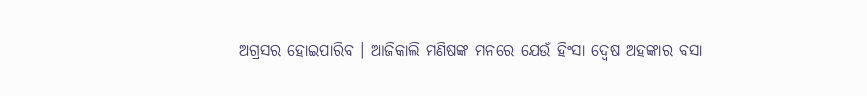ଅଗ୍ରସର ହୋଇପାରିବ । ଆଜିକାଲି ମଣିଷଙ୍କ ମନରେ ଯେଉଁ ହିଂସା ଦ୍ୱେଷ ଅହଙ୍କାର ବସା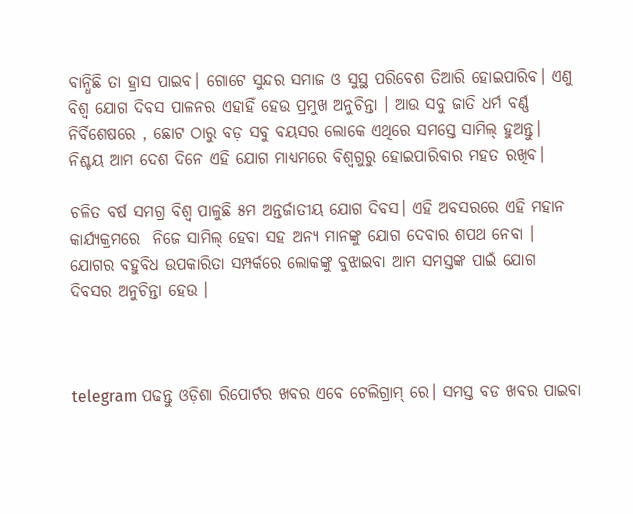ବାନ୍ଧିଛି ତା ହ୍ରାସ ପାଇବ। ଗୋଟେ ସୁନ୍ଦର ସମାଜ ଓ ସୁସ୍ଥ ପରିବେଶ ତିଆରି ହୋଇପାରିବ। ଏଣୁ ବିଶ୍ୱ ଯୋଗ ଦିବସ ପାଳନର ଏହାହିଁ ହେଉ ପ୍ରମୁଖ ଅନୁଚିନ୍ତା । ଆଉ ସବୁ ଜାତି ଧର୍ମ ବର୍ଣ୍ଣ ନିର୍ବିଶେଷରେ , ଛୋଟ ଠାରୁ ବଡ଼ ସବୁ ବୟସର ଲୋକେ ଏଥିରେ ସମସ୍ତେ ସାମିଲ୍‌ ହୁଅନ୍ତୁ। ନିଶ୍ଚୟ ଆମ ଦେଶ ଦିନେ ଏହି ଯୋଗ ମାଧ୍ୟମରେ ବିଶ୍ୱଗୁରୁ ହୋଇପାରିବାର ମହତ ରଖିବ।

ଚଳିତ ବର୍ଷ ସମଗ୍ର ବିଶ୍ୱ ପାଳୁଛି ୫ମ ଅନ୍ତର୍ଜାତୀୟ ଯୋଗ ଦିବସ। ଏହି ଅବସରରେ ଏହି ମହାନ କାର୍ଯ୍ୟକ୍ରମରେ  ନିଜେ ସାମିଲ୍‌ ହେବା ସହ ଅନ୍ୟ ମାନଙ୍କୁ ଯୋଗ ଦେବାର ଶପଥ ନେବା । ଯୋଗର ବହୁବିଧ ଉପକାରିତା ସମ୍ପର୍କରେ ଲୋକଙ୍କୁ ବୁଝାଇବା ଆମ ସମସ୍ତଙ୍କ ପାଇଁ ଯୋଗ ଦିବସର ଅନୁଚିନ୍ତା ହେଉ ।



telegram ପଢନ୍ତୁ ଓଡ଼ିଶା ରିପୋର୍ଟର ଖବର ଏବେ ଟେଲିଗ୍ରାମ୍ ରେ। ସମସ୍ତ ବଡ ଖବର ପାଇବା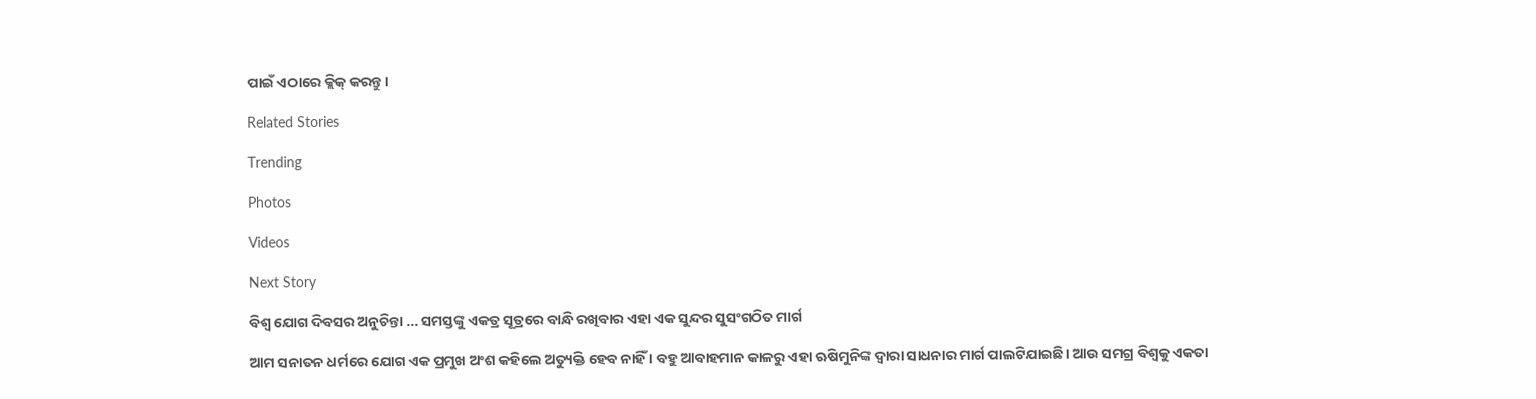ପାଇଁ ଏଠାରେ କ୍ଲିକ୍ କରନ୍ତୁ।

Related Stories

Trending

Photos

Videos

Next Story

ବିଶ୍ୱ ଯୋଗ ଦିବସର ଅନୁଚିନ୍ତା ... ସମସ୍ତଙ୍କୁ ଏକତ୍ର ସୂତ୍ରରେ ବାନ୍ଧି ରଖିବାର ଏହା ଏକ ସୁନ୍ଦର ସୁସଂଗଠିତ ମାର୍ଗ

ଆମ ସନାତନ ଧର୍ମରେ ଯୋଗ ଏକ ପ୍ରମୁଖ ଅଂଶ କହିଲେ ଅତ୍ୟୁକ୍ତି ହେବ ନାହିଁ । ବହୁ ଆବାହମାନ କାଳରୁ ଏହା ଋଷିମୁନିଙ୍କ ଦ୍ୱାରା ସାଧନାର ମାର୍ଗ ପାଲଟିଯାଇଛି। ଆଉ ସମଗ୍ର ବିଶ୍ୱକୁ ଏକତା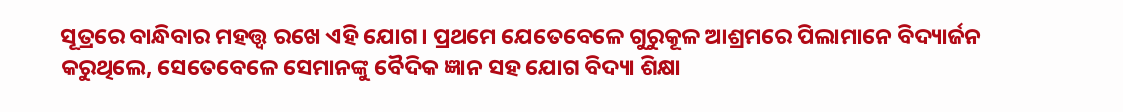ସୂତ୍ରରେ ବାନ୍ଧିବାର ମହତ୍ତ୍ୱ ରଖେ ଏହି ଯୋଗ। ପ୍ରଥମେ ଯେତେବେଳେ ଗୁରୁକୂଳ ଆଶ୍ରମରେ ପିଲାମାନେ ବିଦ୍ୟାର୍ଜନ କରୁଥିଲେ, ସେତେବେଳେ ସେମାନଙ୍କୁ ବୈଦିକ ଜ୍ଞାନ ସହ ଯୋଗ ବିଦ୍ୟା ଶିକ୍ଷା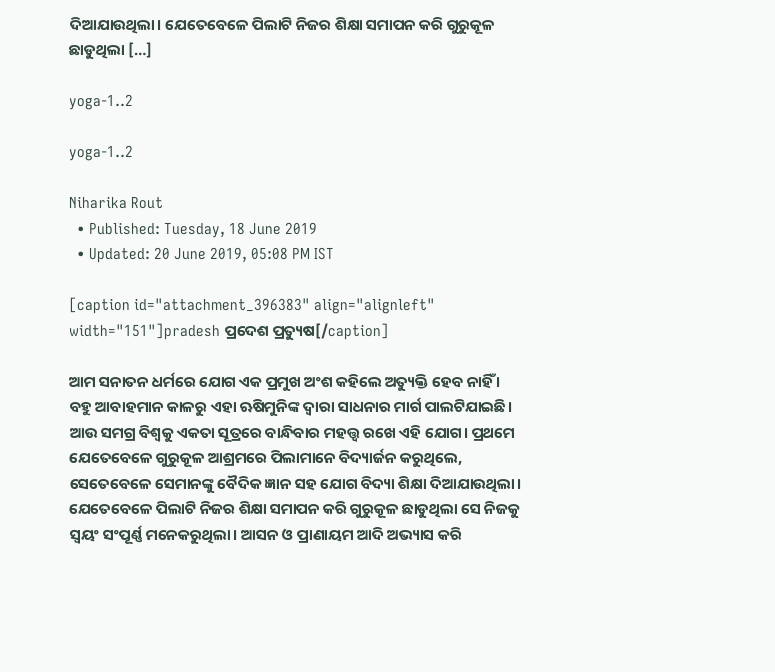ଦିଆଯାଉଥିଲା। ଯେତେବେଳେ ପିଲାଟି ନିଜର ଶିକ୍ଷା ସମାପନ କରି ଗୁରୁକୂଳ ଛାଡୁଥିଲା […]

yoga-1..2

yoga-1..2

Niharika Rout
  • Published: Tuesday, 18 June 2019
  • Updated: 20 June 2019, 05:08 PM IST

[caption id="attachment_396383" align="alignleft" width="151"]pradesh ପ୍ରଦେଶ ପ୍ରତ୍ୟୁଷ[/caption]

ଆମ ସନାତନ ଧର୍ମରେ ଯୋଗ ଏକ ପ୍ରମୁଖ ଅଂଶ କହିଲେ ଅତ୍ୟୁକ୍ତି ହେବ ନାହିଁ । ବହୁ ଆବାହମାନ କାଳରୁ ଏହା ଋଷିମୁନିଙ୍କ ଦ୍ୱାରା ସାଧନାର ମାର୍ଗ ପାଲଟିଯାଇଛି। ଆଉ ସମଗ୍ର ବିଶ୍ୱକୁ ଏକତା ସୂତ୍ରରେ ବାନ୍ଧିବାର ମହତ୍ତ୍ୱ ରଖେ ଏହି ଯୋଗ। ପ୍ରଥମେ ଯେତେବେଳେ ଗୁରୁକୂଳ ଆଶ୍ରମରେ ପିଲାମାନେ ବିଦ୍ୟାର୍ଜନ କରୁଥିଲେ, ସେତେବେଳେ ସେମାନଙ୍କୁ ବୈଦିକ ଜ୍ଞାନ ସହ ଯୋଗ ବିଦ୍ୟା ଶିକ୍ଷା ଦିଆଯାଉଥିଲା। ଯେତେବେଳେ ପିଲାଟି ନିଜର ଶିକ୍ଷା ସମାପନ କରି ଗୁରୁକୂଳ ଛାଡୁଥିଲା ସେ ନିଜକୁ ସ୍ୱୟଂ ସଂପୂର୍ଣ୍ଣ ମନେକରୁଥିଲା। ଆସନ ଓ ପ୍ରାଣାୟମ ଆଦି ଅଭ୍ୟାସ କରି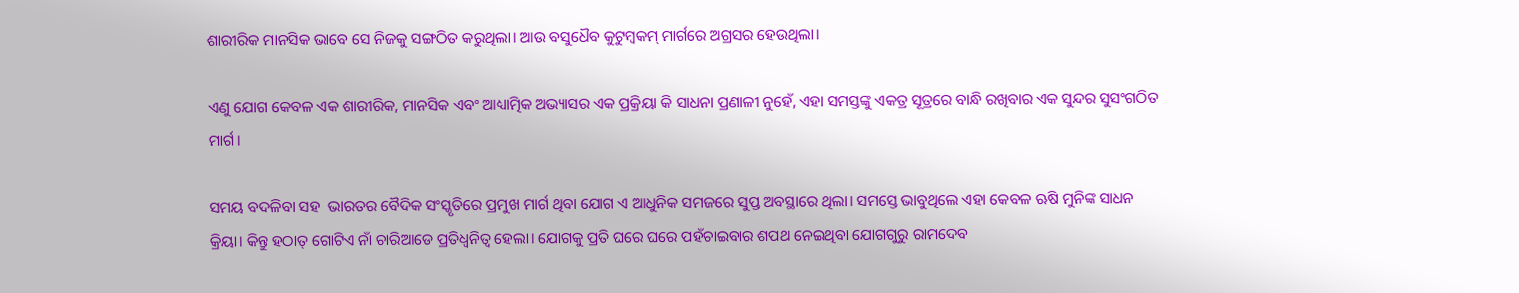ଶାରୀରିକ ମାନସିକ ଭାବେ ସେ ନିଜକୁ ସଙ୍ଗଠିତ କରୁଥିଲା। ଆଉ ବସୁଧୈବ କୁଟୁମ୍ବକମ୍‌ ମାର୍ଗରେ ଅଗ୍ରସର ହେଉଥିଲା।

ଏଣୁ ଯୋଗ କେବଳ ଏକ ଶାରୀରିକ, ମାନସିକ ଏବଂ ଆଧ୍ୟାତ୍ମିକ ଅଭ୍ୟାସର ଏକ ପ୍ରକ୍ରିୟା କି ସାଧନା ପ୍ରଣାଳୀ ନୁହେଁ, ଏହା ସମସ୍ତଙ୍କୁ ଏକତ୍ର ସୂତ୍ରରେ ବାନ୍ଧି ରଖିବାର ଏକ ସୁନ୍ଦର ସୁସଂଗଠିତ ମାର୍ଗ।

ସମୟ ବଦଳିବା ସହ  ଭାରତର ବୈଦିକ ସଂସ୍କୃତିରେ ପ୍ରମୁଖ ମାର୍ଗ ଥିବା ଯୋଗ ଏ ଆଧୁନିକ ସମଜରେ ସୁପ୍ତ ଅବସ୍ଥାରେ ଥିଲା। ସମସ୍ତେ ଭାବୁଥିଲେ ଏହା କେବଳ ଋଷି ମୁନିଙ୍କ ସାଧନ କ୍ରିୟା। କିନ୍ତୁ ହଠାତ୍‌ ଗୋଟିଏ ନାଁ ଚାରିଆଡେ ପ୍ରତିଧ୍ୱନିତ୍ୱ ହେଲା। ଯୋଗକୁ ପ୍ରତି ଘରେ ଘରେ ପହଁଚାଇବାର ଶପଥ ନେଇଥିବା ଯୋଗଗୁରୁ ରାମଦେବ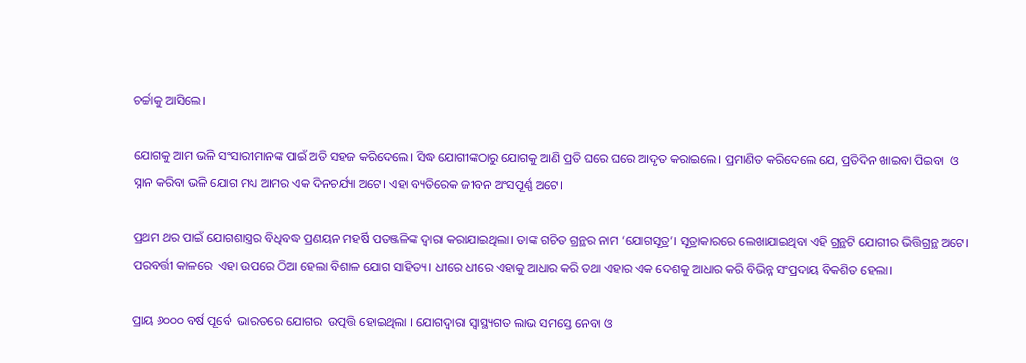ଚର୍ଚ୍ଚାକୁ ଆସିଲେ।

ଯୋଗକୁ ଆମ ଭଳି ସଂସାରୀମାନଙ୍କ ପାଇଁ ଅତି ସହଜ କରିଦେଲେ। ସିଦ୍ଧ ଯୋଗୀଙ୍କଠାରୁ ଯୋଗକୁ ଆଣି ପ୍ରତି ଘରେ ଘରେ ଆଦୃତ କରାଇଲେ। ପ୍ରମାଣିତ କରିଦେଲେ ଯେ, ପ୍ରତିଦିନ ଖାଇବା ପିଇବା  ଓ ସ୍ନାନ କରିବା ଭଳି ଯୋଗ ମଧ୍ୟ ଆମର ଏକ ଦିନଚର୍ଯ୍ୟା ଅଟେ। ଏହା ବ୍ୟତିରେକ ଜୀବନ ଅଂସପୂର୍ଣ୍ଣ ଅଟେ।

ପ୍ରଥମ ଥର ପାଇଁ ଯୋଗଶାସ୍ତ୍ରର ବିଧିବଦ୍ଧ ପ୍ରଣୟନ ମହର୍ଷି ପତଞ୍ଜଳିଙ୍କ ଦ୍ୱାରା କରାଯାଇଥିଲା। ତାଙ୍କ ଗଚିତ ଗ୍ରନ୍ଥର ନାମ ‘ଯୋଗସୂତ୍ର’। ସୂତ୍ରାକାରରେ ଲେଖାଯାଇଥିବା ଏହି ଗ୍ରନ୍ଥଟି ଯୋଗୀର ଭିତ୍ତିଗ୍ରନ୍ଥ ଅଟେ। ପରବର୍ତ୍ତୀ କାଳରେ  ଏହା ଉପରେ ଠିଆ ହେଲା ବିଶାଳ ଯୋଗ ସାହିତ୍ୟ। ଧୀରେ ଧୀରେ ଏହାକୁ ଆଧାର କରି ତଥା ଏହାର ଏକ ଦେଶକୁ ଆଧାର କରି ବିଭିନ୍ନ ସଂପ୍ରଦାୟ ବିକଶିତ ହେଲା।

ପ୍ରାୟ ୬୦୦୦ ବର୍ଷ ପୂର୍ବେ  ଭାରତରେ ଯୋଗର  ଉତ୍ପତ୍ତି ହୋଇଥିଲା । ଯୋଗଦ୍ୱାରା ସ୍ୱାସ୍ଥ୍ୟଗତ ଲାଭ ସମସ୍ତେ ନେବା ଓ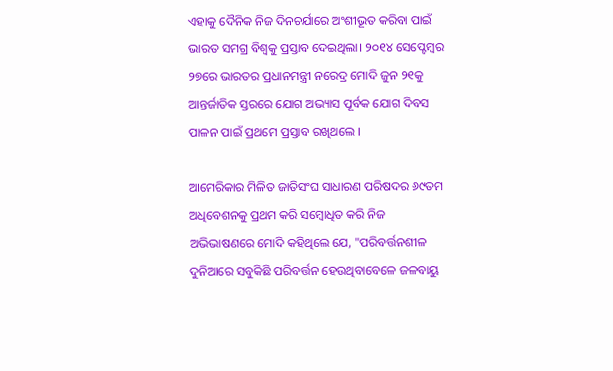ଏହାକୁ ଦୈନିକ ନିଜ ଦିନଚର୍ଯାରେ ଅଂଶୀଭୂତ କରିବା ପାଇଁ ଭାରତ ସମଗ୍ର ବିଶ୍ୱକୁ ପ୍ରସ୍ତାବ ଦେଇଥିଲା। ୨୦୧୪ ସେପ୍ଟେମ୍ବର ୨୭ରେ ଭାରତର ପ୍ରଧାନମନ୍ତ୍ରୀ ନରେଦ୍ର ମୋଦି ଜୁନ ୨୧କୁ ଆନ୍ତର୍ଜାତିକ ସ୍ତରରେ ଯୋଗ ଅଭ୍ୟାସ ପୂର୍ବକ ଯୋଗ ଦିବସ ପାଳନ ପାଇଁ ପ୍ରଥମେ ପ୍ରସ୍ତାବ ରଖିଥଲେ ।

ଆମେରିକାର ମିଳିତ ଜାତିସଂଘ ସାଧାରଣ ପରିଷଦର ୬୯ତମ ଅଧିବେଶନକୁ ପ୍ରଥମ କରି ସମ୍ବୋଧିତ କରି ନିଜ ଅଭିଭାଷଣରେ ମୋଦି କହିଥିଲେ ଯେ, "ପରିବର୍ତ୍ତନଶୀଳ ଦୁନିଆରେ ସବୁକିଛି ପରିବର୍ତ୍ତନ ହେଉଥିବାବେଳେ ଜଳବାୟୁ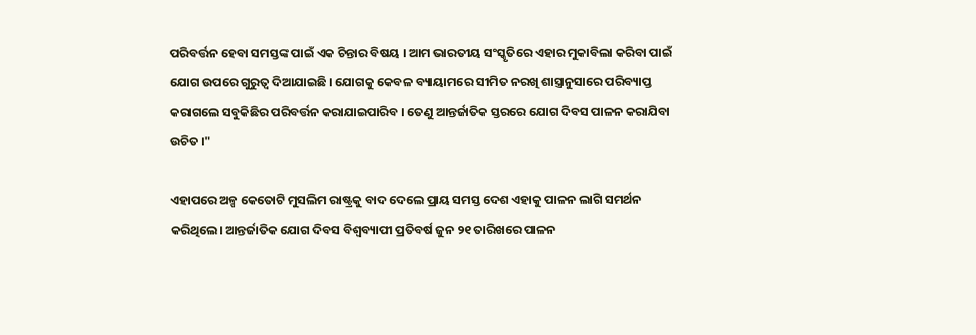ପରିବର୍ତ୍ତନ ହେବା ସମସ୍ତଙ୍କ ପାଇଁ ଏକ ଚିନ୍ତାର ବିଷୟ । ଆମ ଭାରତୀୟ ସଂସ୍କୃତିରେ ଏହାର ମୁକାବିଲା କରିବା ପାଇଁ ଯୋଗ ଉପରେ ଗୁରୁତ୍ୱ ଦିଆଯାଇଛି । ଯୋଗକୁ କେବଳ ବ୍ୟାୟାମରେ ସୀମିତ ନରଖି ଶାସ୍ତ୍ରାନୁସାରେ ପରିବ୍ୟାପ୍ତ କରାଗଲେ ସବୁକିଛିର ପରିବର୍ତ୍ତନ କରାଯାଇପାରିବ । ତେଣୁ ଆନ୍ତର୍ଜାତିକ ସ୍ତରରେ ଯୋଗ ଦିବସ ପାଳନ କରାଯିବା ଉଚିତ ।"

ଏହାପରେ ଅଳ୍ପ କେତୋଟି ମୁସଲିମ ରାଷ୍ଟ୍ରକୁ ବାଦ ଦେଲେ ପ୍ରାୟ ସମସ୍ତ ଦେଶ ଏହାକୁ ପାଳନ ଲାଗି ସମର୍ଥନ କରିଥିଲେ। ଆନ୍ତର୍ଜାତିକ ଯୋଗ ଦିବସ ବିଶ୍ୱବ୍ୟାପୀ ପ୍ରତିବର୍ଷ ଜୁନ ୨୧ ତାରିଖରେ ପାଳନ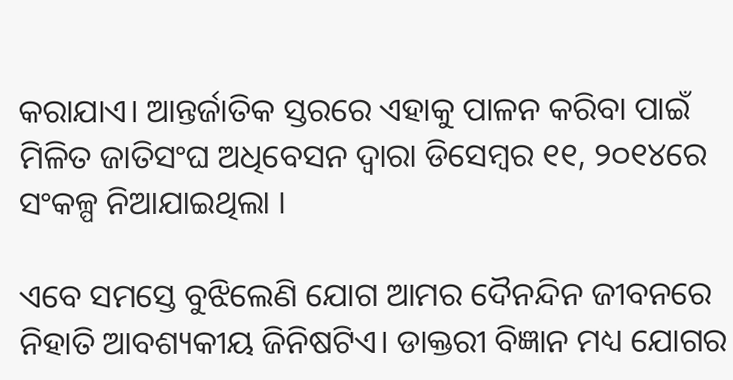କରାଯାଏ। ଆନ୍ତର୍ଜାତିକ ସ୍ତରରେ ଏହାକୁ ପାଳନ କରିବା ପାଇଁ ମିଳିତ ଜାତିସଂଘ ଅଧିବେସନ ଦ୍ୱାରା ଡିସେମ୍ବର ୧୧, ୨୦୧୪ରେ ସଂକଳ୍ପ ନିଆଯାଇଥିଲା ।

ଏବେ ସମସ୍ତେ ବୁଝିଲେଣି ଯୋଗ ଆମର ଦୈନନ୍ଦିନ ଜୀବନରେ ନିହାତି ଆବଶ୍ୟକୀୟ ଜିନିଷଟିଏ। ଡାକ୍ତରୀ ବିଜ୍ଞାନ ମଧ୍ୟ ଯୋଗର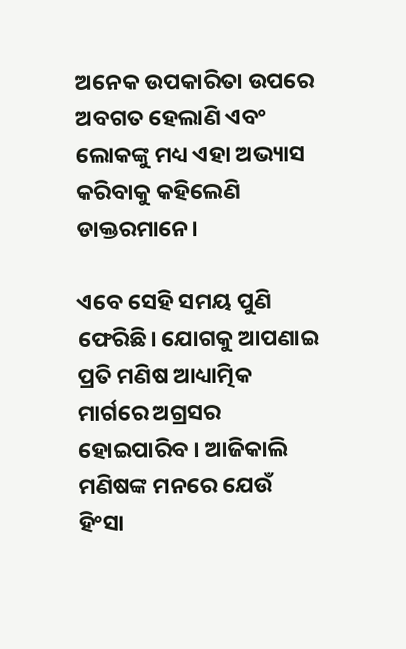ଅନେକ ଉପକାରିତା ଉପରେ ଅବଗତ ହେଲାଣି ଏବଂ ଲୋକଙ୍କୁ ମଧ୍ୟ ଏହା ଅଭ୍ୟାସ କରିବାକୁ କହିଲେଣି ଡାକ୍ତରମାନେ।

ଏବେ ସେହି ସମୟ ପୁଣି ଫେରିଛି। ଯୋଗକୁ ଆପଣାଇ ପ୍ରତି ମଣିଷ ଆଧ୍ୟାତ୍ମିକ ମାର୍ଗରେ ଅଗ୍ରସର ହୋଇପାରିବ । ଆଜିକାଲି ମଣିଷଙ୍କ ମନରେ ଯେଉଁ ହିଂସା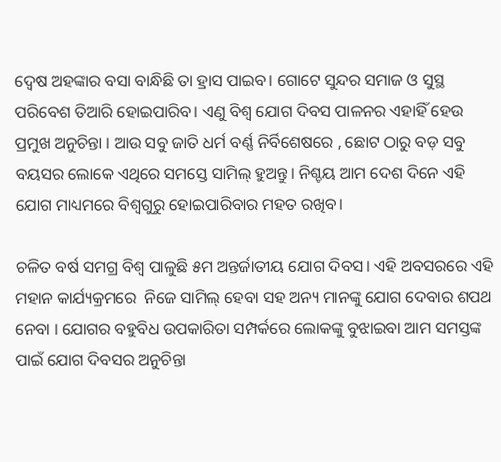ଦ୍ୱେଷ ଅହଙ୍କାର ବସା ବାନ୍ଧିଛି ତା ହ୍ରାସ ପାଇବ। ଗୋଟେ ସୁନ୍ଦର ସମାଜ ଓ ସୁସ୍ଥ ପରିବେଶ ତିଆରି ହୋଇପାରିବ। ଏଣୁ ବିଶ୍ୱ ଯୋଗ ଦିବସ ପାଳନର ଏହାହିଁ ହେଉ ପ୍ରମୁଖ ଅନୁଚିନ୍ତା । ଆଉ ସବୁ ଜାତି ଧର୍ମ ବର୍ଣ୍ଣ ନିର୍ବିଶେଷରେ , ଛୋଟ ଠାରୁ ବଡ଼ ସବୁ ବୟସର ଲୋକେ ଏଥିରେ ସମସ୍ତେ ସାମିଲ୍‌ ହୁଅନ୍ତୁ। ନିଶ୍ଚୟ ଆମ ଦେଶ ଦିନେ ଏହି ଯୋଗ ମାଧ୍ୟମରେ ବିଶ୍ୱଗୁରୁ ହୋଇପାରିବାର ମହତ ରଖିବ।

ଚଳିତ ବର୍ଷ ସମଗ୍ର ବିଶ୍ୱ ପାଳୁଛି ୫ମ ଅନ୍ତର୍ଜାତୀୟ ଯୋଗ ଦିବସ। ଏହି ଅବସରରେ ଏହି ମହାନ କାର୍ଯ୍ୟକ୍ରମରେ  ନିଜେ ସାମିଲ୍‌ ହେବା ସହ ଅନ୍ୟ ମାନଙ୍କୁ ଯୋଗ ଦେବାର ଶପଥ ନେବା । ଯୋଗର ବହୁବିଧ ଉପକାରିତା ସମ୍ପର୍କରେ ଲୋକଙ୍କୁ ବୁଝାଇବା ଆମ ସମସ୍ତଙ୍କ ପାଇଁ ଯୋଗ ଦିବସର ଅନୁଚିନ୍ତା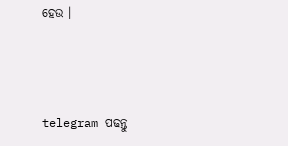ହେଉ ।



telegram ପଢନ୍ତୁ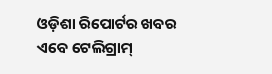ଓଡ଼ିଶା ରିପୋର୍ଟର ଖବର ଏବେ ଟେଲିଗ୍ରାମ୍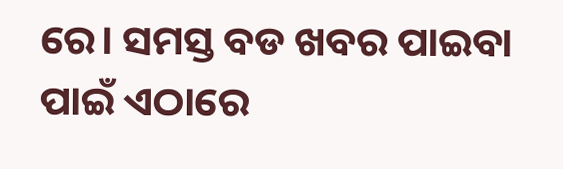ରେ। ସମସ୍ତ ବଡ ଖବର ପାଇବା ପାଇଁ ଏଠାରେ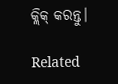କ୍ଲିକ୍ କରନ୍ତୁ।

Related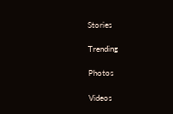Stories

Trending

Photos

Videos